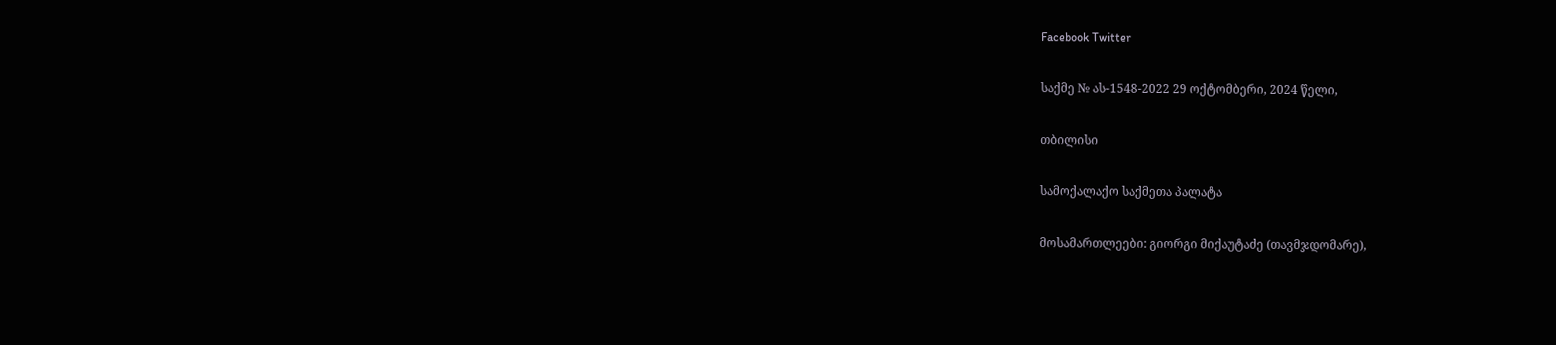Facebook Twitter

საქმე № ას-1548-2022 29 ოქტომბერი, 2024 წელი,

თბილისი

სამოქალაქო საქმეთა პალატა

მოსამართლეები: გიორგი მიქაუტაძე (თავმჯდომარე),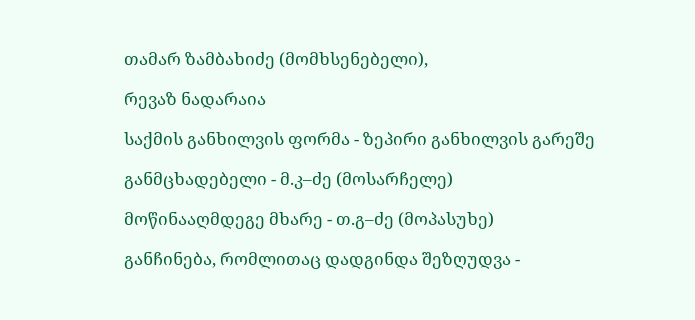თამარ ზამბახიძე (მომხსენებელი),

რევაზ ნადარაია

საქმის განხილვის ფორმა - ზეპირი განხილვის გარეშე

განმცხადებელი - მ.კ–ძე (მოსარჩელე)

მოწინააღმდეგე მხარე - თ.გ–ძე (მოპასუხე)

განჩინება, რომლითაც დადგინდა შეზღუდვა -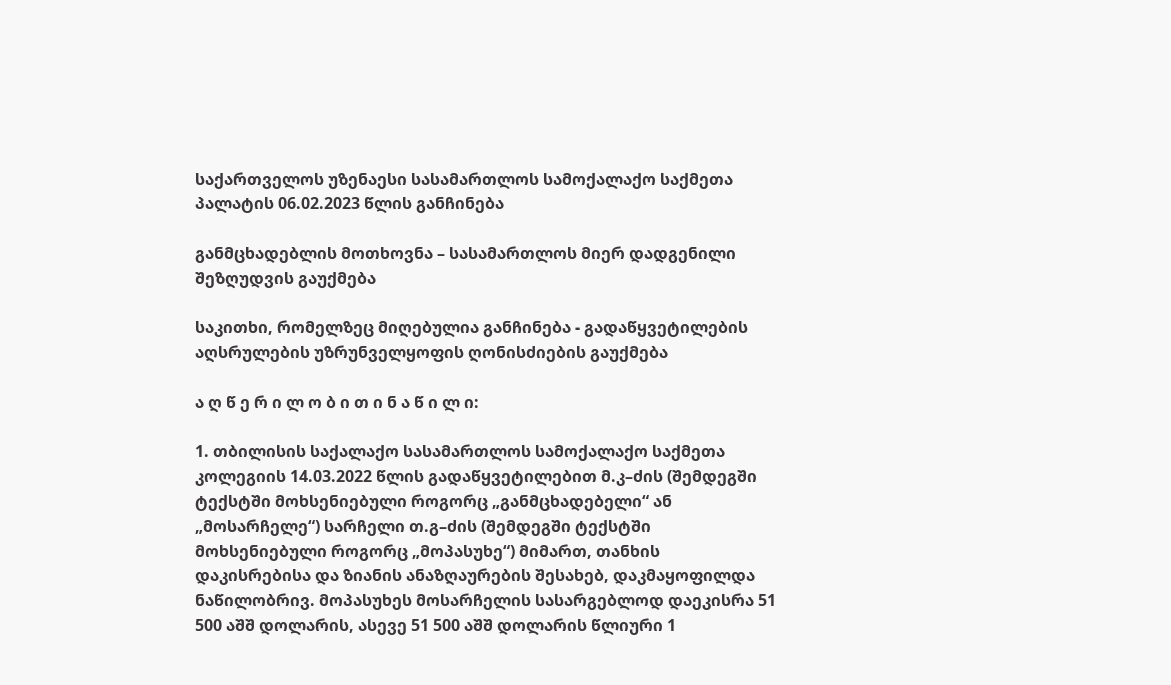საქართველოს უზენაესი სასამართლოს სამოქალაქო საქმეთა პალატის 06.02.2023 წლის განჩინება

განმცხადებლის მოთხოვნა – სასამართლოს მიერ დადგენილი შეზღუდვის გაუქმება

საკითხი, რომელზეც მიღებულია განჩინება - გადაწყვეტილების აღსრულების უზრუნველყოფის ღონისძიების გაუქმება

ა ღ წ ე რ ი ლ ო ბ ი თ ი ნ ა წ ი ლ ი:

1. თბილისის საქალაქო სასამართლოს სამოქალაქო საქმეთა კოლეგიის 14.03.2022 წლის გადაწყვეტილებით მ.კ–ძის (შემდეგში ტექსტში მოხსენიებული როგორც „განმცხადებელი“ ან „მოსარჩელე“) სარჩელი თ.გ–ძის (შემდეგში ტექსტში მოხსენიებული როგორც „მოპასუხე“) მიმართ, თანხის დაკისრებისა და ზიანის ანაზღაურების შესახებ, დაკმაყოფილდა ნაწილობრივ. მოპასუხეს მოსარჩელის სასარგებლოდ დაეკისრა 51 500 აშშ დოლარის, ასევე 51 500 აშშ დოლარის წლიური 1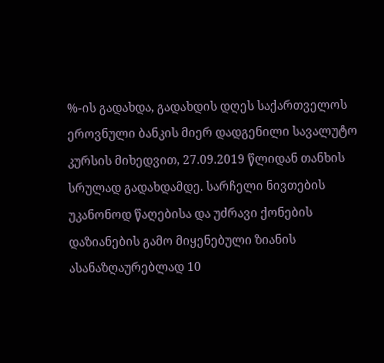%-ის გადახდა, გადახდის დღეს საქართველოს ეროვნული ბანკის მიერ დადგენილი სავალუტო კურსის მიხედვით, 27.09.2019 წლიდან თანხის სრულად გადახდამდე. სარჩელი ნივთების უკანონოდ წაღებისა და უძრავი ქონების დაზიანების გამო მიყენებული ზიანის ასანაზღაურებლად 10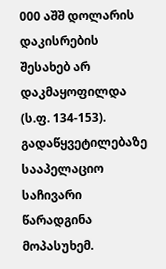000 აშშ დოლარის დაკისრების შესახებ არ დაკმაყოფილდა (ს.ფ. 134-153). გადაწყვეტილებაზე სააპელაციო საჩივარი წარადგინა მოპასუხემ.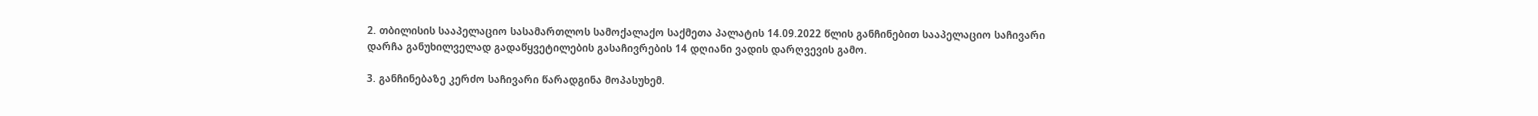2. თბილისის სააპელაციო სასამართლოს სამოქალაქო საქმეთა პალატის 14.09.2022 წლის განჩინებით სააპელაციო საჩივარი დარჩა განუხილველად გადაწყვეტილების გასაჩივრების 14 დღიანი ვადის დარღვევის გამო.

3. განჩინებაზე კერძო საჩივარი წარადგინა მოპასუხემ.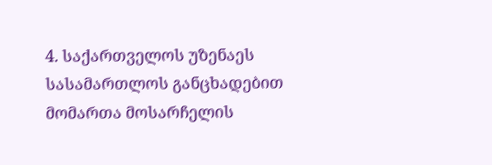4. საქართველოს უზენაეს სასამართლოს განცხადებით მომართა მოსარჩელის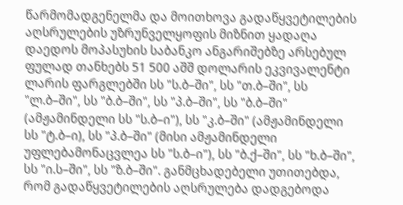წარმომადგენელმა და მოითხოვა გადაწყვეტილების აღსრულების უზრუნველყოფის მიზნით ყადაღა დაედოს მოპასუხის საბანკო ანგარიშებზე არსებულ ფულად თანხებს 51 500 აშშ დოლარის ეკვივალენტი ლარის ფარგლებში სს "ს.ბ–ში", სს "თ.ბ–ში", სს "ლ.ბ–ში", სს "ბ.ბ–ში", სს "პ.ბ–ში", სს "ბ.ბ–ში" (ამჟამინდელი სს "ს.ბ–ი"), სს "კ.ბ–ში" (ამჟამინდელი სს "ტ.ბ–ი), სს "პ.ბ–ში" (მისი ამჟამინდელი უფლებამონაცვლეა სს "ს.ბ–ი"), სს "ბ.ქ–ში", სს "ხ.ბ–ში", სს "ი.ს–ში", სს "ზ.ბ–ში". განმცხადებელი უთითებდა, რომ გადაწყვეტილების აღსრულება დადგებოდა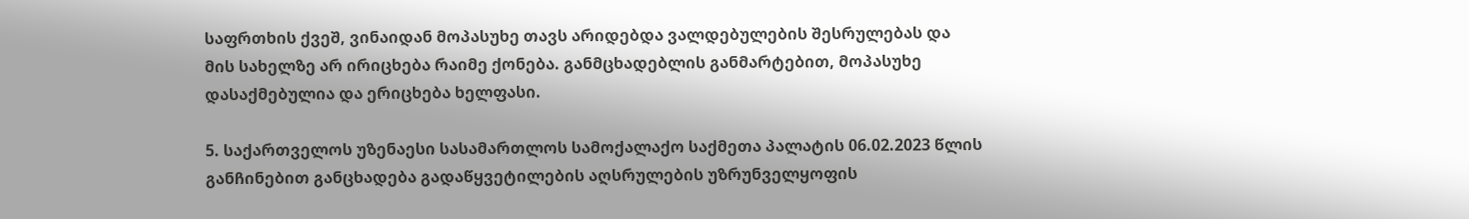საფრთხის ქვეშ, ვინაიდან მოპასუხე თავს არიდებდა ვალდებულების შესრულებას და მის სახელზე არ ირიცხება რაიმე ქონება. განმცხადებლის განმარტებით, მოპასუხე დასაქმებულია და ერიცხება ხელფასი.

5. საქართველოს უზენაესი სასამართლოს სამოქალაქო საქმეთა პალატის 06.02.2023 წლის განჩინებით განცხადება გადაწყვეტილების აღსრულების უზრუნველყოფის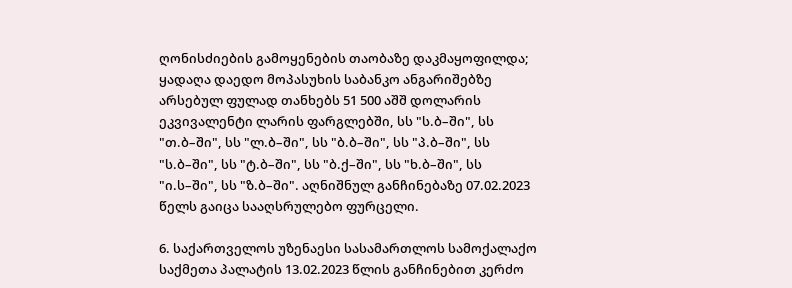ღონისძიების გამოყენების თაობაზე დაკმაყოფილდა; ყადაღა დაედო მოპასუხის საბანკო ანგარიშებზე არსებულ ფულად თანხებს 51 500 აშშ დოლარის ეკვივალენტი ლარის ფარგლებში, სს "ს.ბ–ში", სს "თ.ბ–ში", სს "ლ.ბ–ში", სს "ბ.ბ–ში", სს "პ.ბ–ში", სს "ს.ბ–ში", სს "ტ.ბ–ში", სს "ბ.ქ–ში", სს "ხ.ბ–ში", სს "ი.ს–ში", სს "ზ.ბ–ში". აღნიშნულ განჩინებაზე 07.02.2023 წელს გაიცა სააღსრულებო ფურცელი.

6. საქართველოს უზენაესი სასამართლოს სამოქალაქო საქმეთა პალატის 13.02.2023 წლის განჩინებით კერძო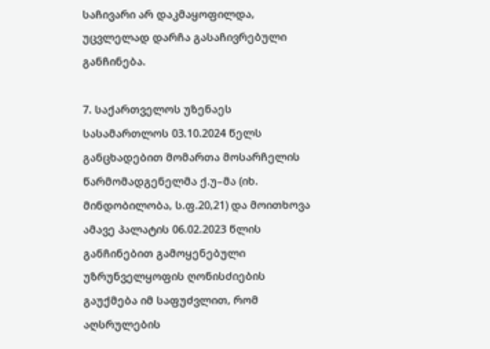საჩივარი არ დაკმაყოფილდა, უცვლელად დარჩა გასაჩივრებული განჩინება.

7. საქართველოს უზენაეს სასამართლოს 03.10.2024 წელს განცხადებით მომართა მოსარჩელის წარმომადგენელმა ქ.უ–მა (იხ. მინდობილობა, ს.ფ.20,21) და მოითხოვა ამავე პალატის 06.02.2023 წლის განჩინებით გამოყენებული უზრუნველყოფის ღონისძიების გაუქმება იმ საფუძვლით, რომ აღსრულების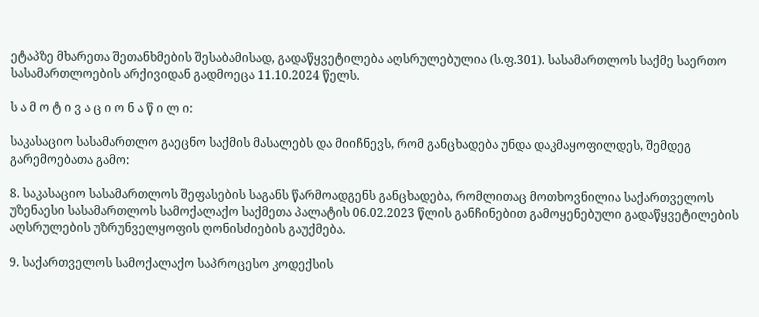ეტაპზე მხარეთა შეთანხმების შესაბამისად, გადაწყვეტილება აღსრულებულია (ს.ფ.301). სასამართლოს საქმე საერთო სასამართლოების არქივიდან გადმოეცა 11.10.2024 წელს.

ს ა მ ო ტ ი ვ ა ც ი ო ნ ა წ ი ლ ი:

საკასაციო სასამართლო გაეცნო საქმის მასალებს და მიიჩნევს, რომ განცხადება უნდა დაკმაყოფილდეს, შემდეგ გარემოებათა გამო:

8. საკასაციო სასამართლოს შეფასების საგანს წარმოადგენს განცხადება, რომლითაც მოთხოვნილია საქართველოს უზენაესი სასამართლოს სამოქალაქო საქმეთა პალატის 06.02.2023 წლის განჩინებით გამოყენებული გადაწყვეტილების აღსრულების უზრუნველყოფის ღონისძიების გაუქმება.

9. საქართველოს სამოქალაქო საპროცესო კოდექსის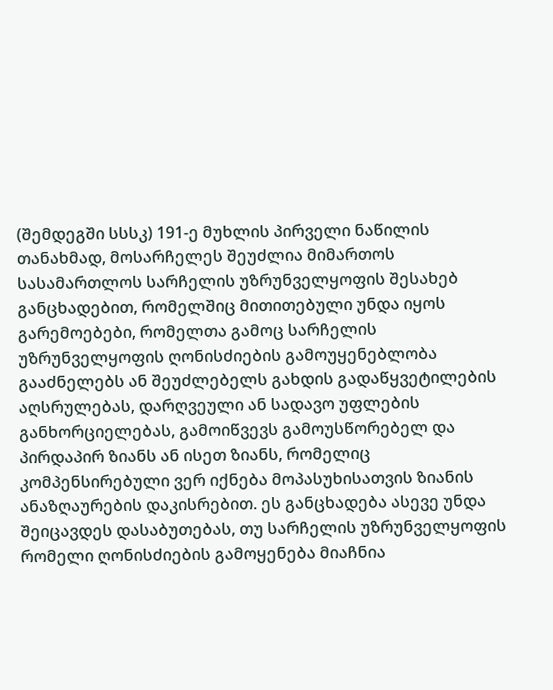(შემდეგში სსსკ) 191-ე მუხლის პირველი ნაწილის თანახმად, მოსარჩელეს შეუძლია მიმართოს სასამართლოს სარჩელის უზრუნველყოფის შესახებ განცხადებით, რომელშიც მითითებული უნდა იყოს გარემოებები, რომელთა გამოც სარჩელის უზრუნველყოფის ღონისძიების გამოუყენებლობა გააძნელებს ან შეუძლებელს გახდის გადაწყვეტილების აღსრულებას, დარღვეული ან სადავო უფლების განხორციელებას, გამოიწვევს გამოუსწორებელ და პირდაპირ ზიანს ან ისეთ ზიანს, რომელიც კომპენსირებული ვერ იქნება მოპასუხისათვის ზიანის ანაზღაურების დაკისრებით. ეს განცხადება ასევე უნდა შეიცავდეს დასაბუთებას, თუ სარჩელის უზრუნველყოფის რომელი ღონისძიების გამოყენება მიაჩნია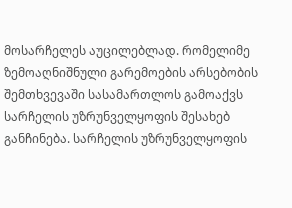მოსარჩელეს აუცილებლად. რომელიმე ზემოაღნიშნული გარემოების არსებობის შემთხვევაში სასამართლოს გამოაქვს სარჩელის უზრუნველყოფის შესახებ განჩინება. სარჩელის უზრუნველყოფის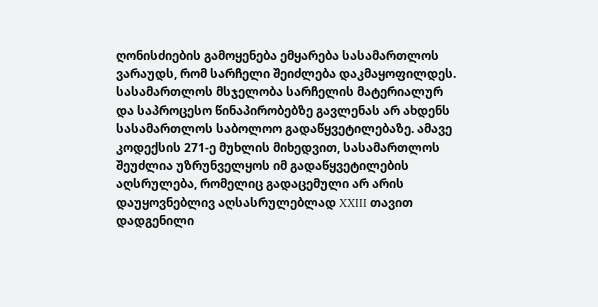ღონისძიების გამოყენება ემყარება სასამართლოს ვარაუდს, რომ სარჩელი შეიძლება დაკმაყოფილდეს. სასამართლოს მსჯელობა სარჩელის მატერიალურ და საპროცესო წინაპირობებზე გავლენას არ ახდენს სასამართლოს საბოლოო გადაწყვეტილებაზე. ამავე კოდექსის 271-ე მუხლის მიხედვით, სასამართლოს შეუძლია უზრუნველყოს იმ გადაწყვეტილების აღსრულება, რომელიც გადაცემული არ არის დაუყოვნებლივ აღსასრულებლად XXIII თავით დადგენილი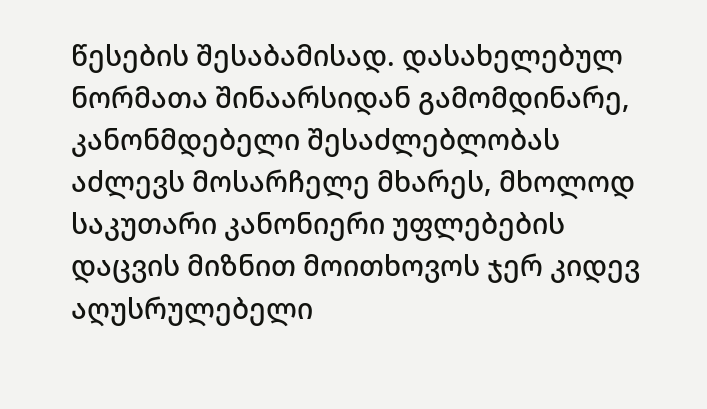წესების შესაბამისად. დასახელებულ ნორმათა შინაარსიდან გამომდინარე, კანონმდებელი შესაძლებლობას აძლევს მოსარჩელე მხარეს, მხოლოდ საკუთარი კანონიერი უფლებების დაცვის მიზნით მოითხოვოს ჯერ კიდევ აღუსრულებელი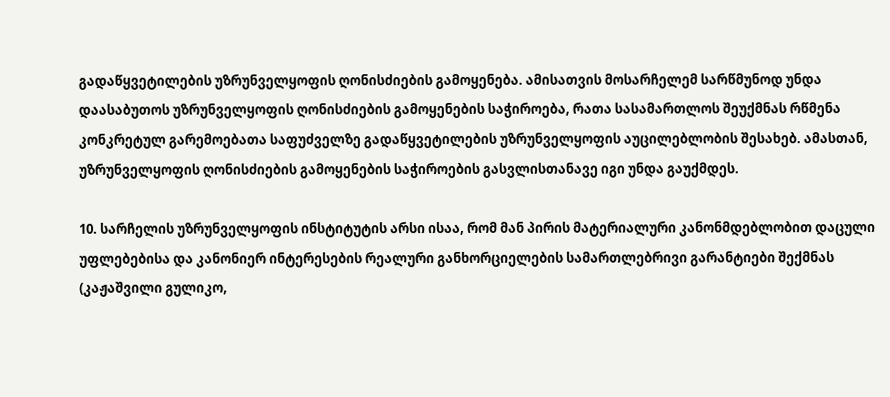გადაწყვეტილების უზრუნველყოფის ღონისძიების გამოყენება. ამისათვის მოსარჩელემ სარწმუნოდ უნდა დაასაბუთოს უზრუნველყოფის ღონისძიების გამოყენების საჭიროება, რათა სასამართლოს შეუქმნას რწმენა კონკრეტულ გარემოებათა საფუძველზე გადაწყვეტილების უზრუნველყოფის აუცილებლობის შესახებ. ამასთან, უზრუნველყოფის ღონისძიების გამოყენების საჭიროების გასვლისთანავე იგი უნდა გაუქმდეს.

10. სარჩელის უზრუნველყოფის ინსტიტუტის არსი ისაა, რომ მან პირის მატერიალური კანონმდებლობით დაცული უფლებებისა და კანონიერ ინტერესების რეალური განხორციელების სამართლებრივი გარანტიები შექმნას (კაჟაშვილი გულიკო,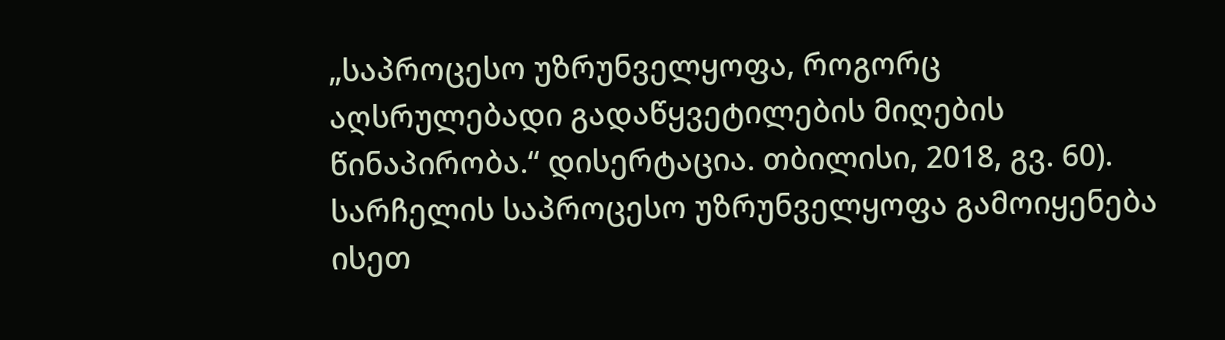„საპროცესო უზრუნველყოფა, როგორც აღსრულებადი გადაწყვეტილების მიღების წინაპირობა.“ დისერტაცია. თბილისი, 2018, გვ. 60). სარჩელის საპროცესო უზრუნველყოფა გამოიყენება ისეთ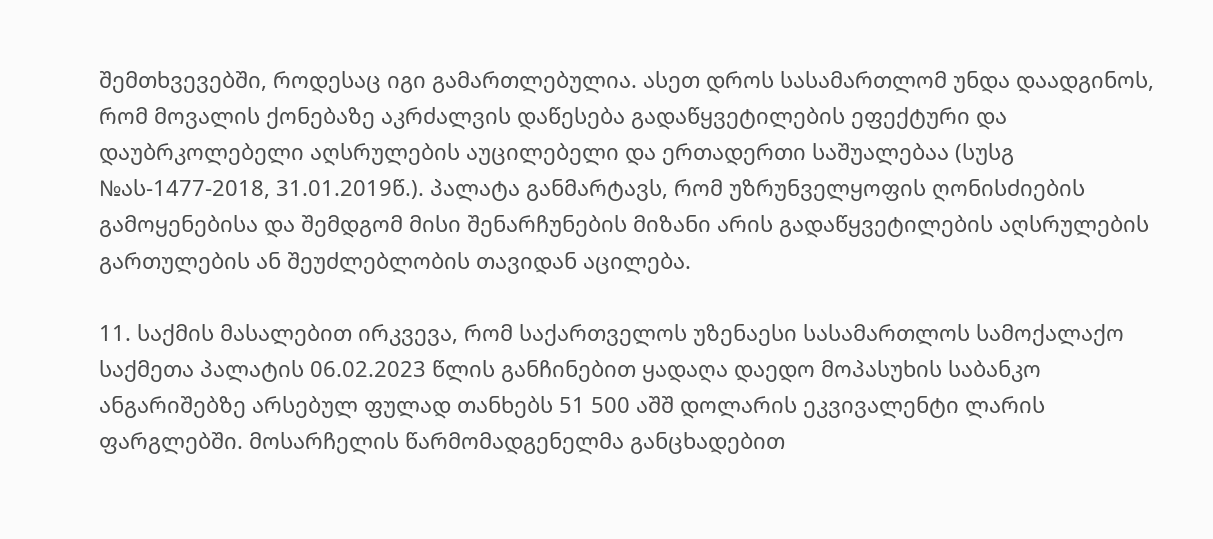შემთხვევებში, როდესაც იგი გამართლებულია. ასეთ დროს სასამართლომ უნდა დაადგინოს, რომ მოვალის ქონებაზე აკრძალვის დაწესება გადაწყვეტილების ეფექტური და დაუბრკოლებელი აღსრულების აუცილებელი და ერთადერთი საშუალებაა (სუსგ №ას-1477-2018, 31.01.2019წ.). პალატა განმარტავს, რომ უზრუნველყოფის ღონისძიების გამოყენებისა და შემდგომ მისი შენარჩუნების მიზანი არის გადაწყვეტილების აღსრულების გართულების ან შეუძლებლობის თავიდან აცილება.

11. საქმის მასალებით ირკვევა, რომ საქართველოს უზენაესი სასამართლოს სამოქალაქო საქმეთა პალატის 06.02.2023 წლის განჩინებით ყადაღა დაედო მოპასუხის საბანკო ანგარიშებზე არსებულ ფულად თანხებს 51 500 აშშ დოლარის ეკვივალენტი ლარის ფარგლებში. მოსარჩელის წარმომადგენელმა განცხადებით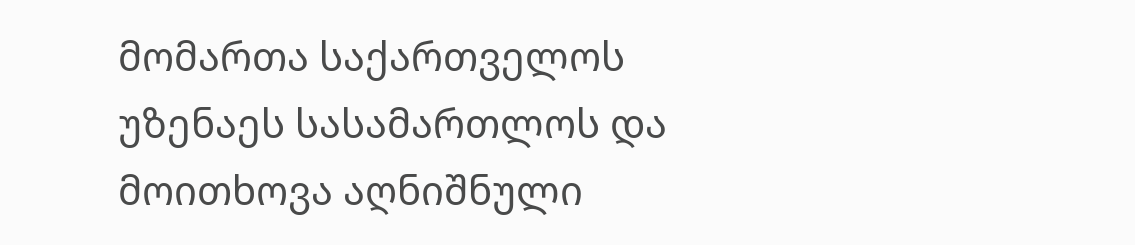მომართა საქართველოს უზენაეს სასამართლოს და მოითხოვა აღნიშნული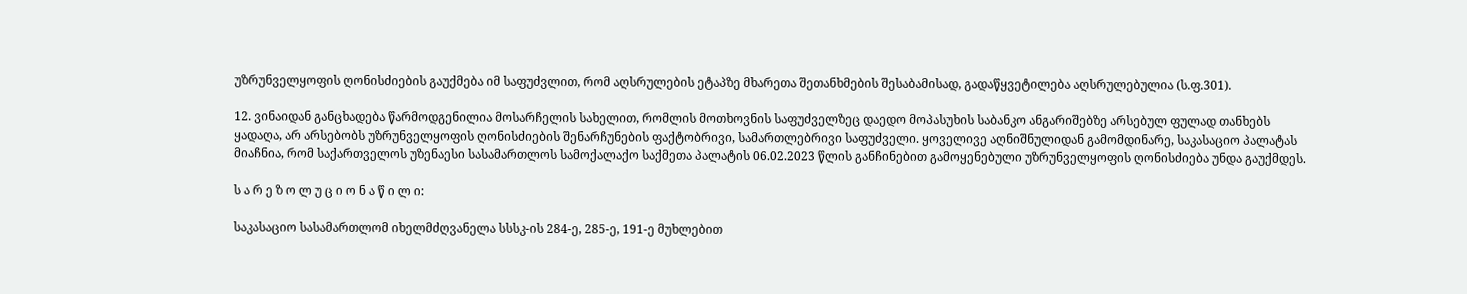უზრუნველყოფის ღონისძიების გაუქმება იმ საფუძვლით, რომ აღსრულების ეტაპზე მხარეთა შეთანხმების შესაბამისად, გადაწყვეტილება აღსრულებულია (ს.ფ.301).

12. ვინაიდან განცხადება წარმოდგენილია მოსარჩელის სახელით, რომლის მოთხოვნის საფუძველზეც დაედო მოპასუხის საბანკო ანგარიშებზე არსებულ ფულად თანხებს ყადაღა, არ არსებობს უზრუნველყოფის ღონისძიების შენარჩუნების ფაქტობრივი, სამართლებრივი საფუძველი. ყოველივე აღნიშნულიდან გამომდინარე, საკასაციო პალატას მიაჩნია, რომ საქართველოს უზენაესი სასამართლოს სამოქალაქო საქმეთა პალატის 06.02.2023 წლის განჩინებით გამოყენებული უზრუნველყოფის ღონისძიება უნდა გაუქმდეს.

ს ა რ ე ზ ო ლ უ ც ი ო ნ ა წ ი ლ ი:

საკასაციო სასამართლომ იხელმძღვანელა სსსკ-ის 284-ე, 285-ე, 191-ე მუხლებით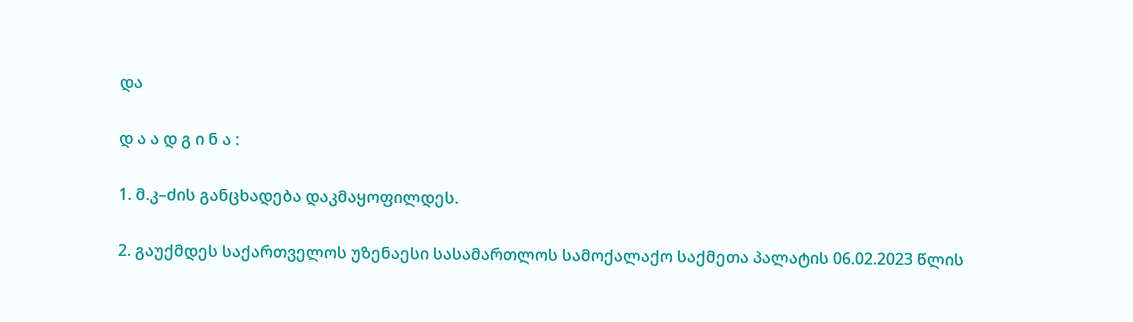და

დ ა ა დ გ ი ნ ა :

1. მ.კ–ძის განცხადება დაკმაყოფილდეს.

2. გაუქმდეს საქართველოს უზენაესი სასამართლოს სამოქალაქო საქმეთა პალატის 06.02.2023 წლის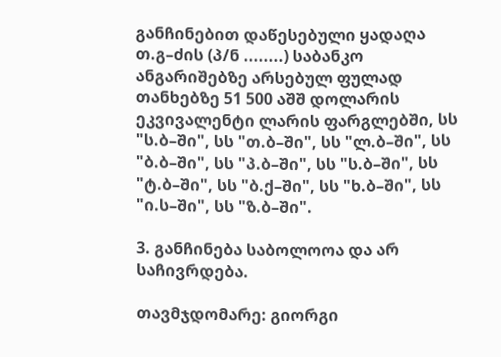განჩინებით დაწესებული ყადაღა თ.გ–ძის (პ/ნ ........) საბანკო ანგარიშებზე არსებულ ფულად თანხებზე 51 500 აშშ დოლარის ეკვივალენტი ლარის ფარგლებში, სს "ს.ბ–ში", სს "თ.ბ–ში", სს "ლ.ბ–ში", სს "ბ.ბ–ში", სს "პ.ბ–ში", სს "ს.ბ–ში", სს "ტ.ბ–ში", სს "ბ.ქ–ში", სს "ხ.ბ–ში", სს "ი.ს–ში", სს "ზ.ბ–ში".

3. განჩინება საბოლოოა და არ საჩივრდება.

თავმჯდომარე: გიორგი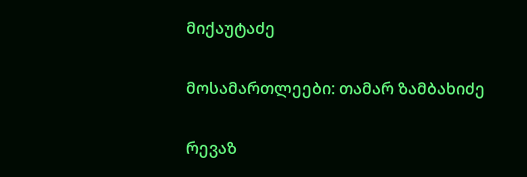მიქაუტაძე

მოსამართლეები: თამარ ზამბახიძე

რევაზ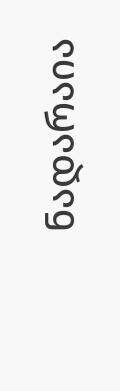ნადარაია